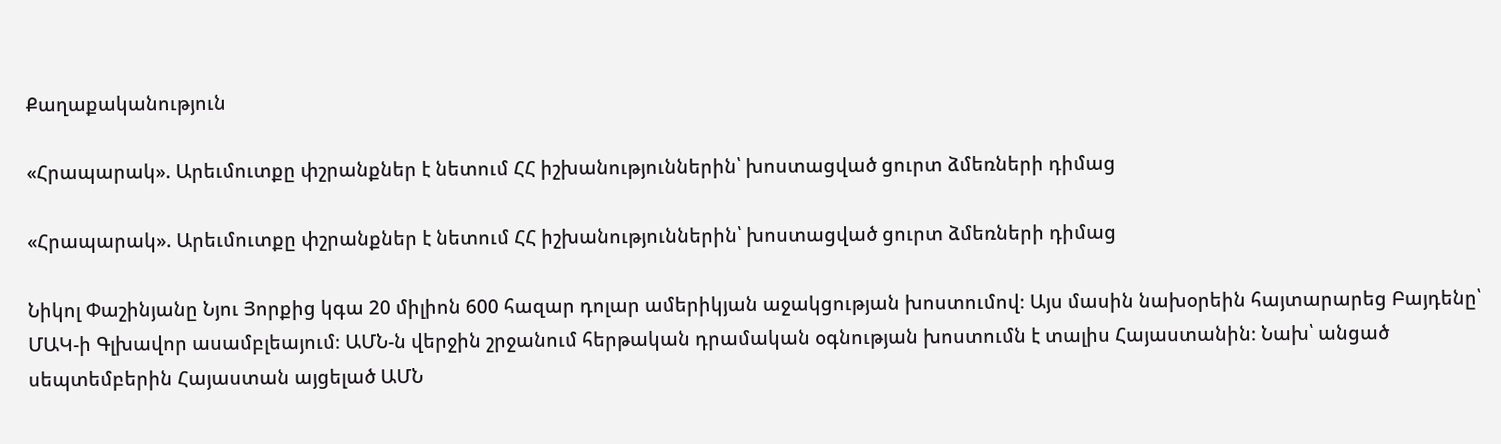Քաղաքականություն

«Հրապարակ». Արեւմուտքը փշրանքներ է նետում ՀՀ իշխանություններին՝ խոստացված ցուրտ ձմեռների դիմաց

«Հրապարակ». Արեւմուտքը փշրանքներ է նետում ՀՀ իշխանություններին՝ խոստացված ցուրտ ձմեռների դիմաց

Նիկոլ Փաշինյանը Նյու Յորքից կգա 20 միլիոն 600 հազար դոլար ամերիկյան աջակցության խոստումով։ Այս մասին նախօրեին հայտարարեց Բայդենը՝ ՄԱԿ-ի Գլխավոր ասամբլեայում։ ԱՄՆ-ն վերջին շրջանում հերթական դրամական օգնության խոստումն է տալիս Հայաստանին։ Նախ՝ անցած սեպտեմբերին Հայաստան այցելած ԱՄՆ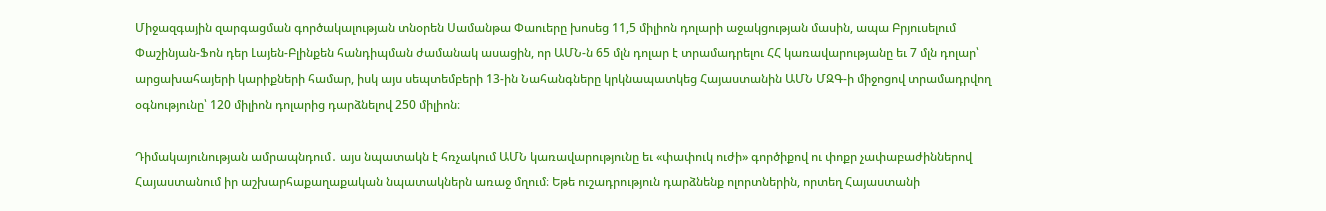Միջազգային զարգացման գործակալության տնօրեն Սամանթա Փաուերը խոսեց 11,5 միլիոն դոլարի աջակցության մասին, ապա Բրյուսելում Փաշինյան-Ֆոն դեր Լայեն-Բլինքեն հանդիպման ժամանակ ասացին, որ ԱՄՆ-ն 65 մլն դոլար է տրամադրելու ՀՀ կառավարությանը եւ 7 մլն դոլար՝ արցախահայերի կարիքների համար, իսկ այս սեպտեմբերի 13-ին Նահանգները կրկնապատկեց Հայաստանին ԱՄՆ ՄԶԳ-ի միջոցով տրամադրվող օգնությունը՝ 120 միլիոն դոլարից դարձնելով 250 միլիոն։

Դիմակայունության ամրապնդում․ այս նպատակն է հռչակում ԱՄՆ կառավարությունը եւ «փափուկ ուժի» գործիքով ու փոքր չափաբաժիններով Հայաստանում իր աշխարհաքաղաքական նպատակներն առաջ մղում։ Եթե ուշադրություն դարձնենք ոլորտներին, որտեղ Հայաստանի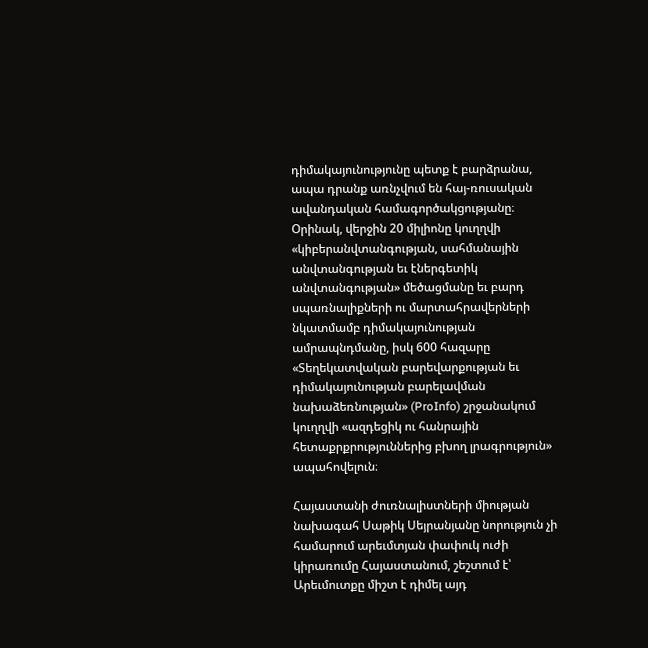դիմակայունությունը պետք է բարձրանա, ապա դրանք առնչվում են հայ-ռուսական ավանդական համագործակցությանը։ Օրինակ, վերջին 20 միլիոնը կուղղվի «կիբերանվտանգության, սահմանային անվտանգության եւ էներգետիկ անվտանգության» մեծացմանը եւ բարդ սպառնալիքների ու մարտահրավերների նկատմամբ դիմակայունության ամրապնդմանը, իսկ 600 հազարը «Տեղեկատվական բարեվարքության եւ դիմակայունության բարելավման նախաձեռնության» (ProInfo) շրջանակում կուղղվի «ազդեցիկ ու հանրային հետաքրքրություններից բխող լրագրություն» ապահովելուն։

Հայաստանի ժուռնալիստների միության նախագահ Սաթիկ Սեյրանյանը նորություն չի համարում արեւմտյան փափուկ ուժի կիրառումը Հայաստանում, շեշտում է՝ Արեւմուտքը միշտ է դիմել այդ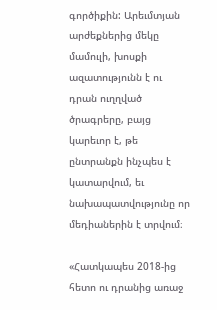գործիքին: Արեւմտյան արժեքներից մեկը մամուլի, խոսքի ազատությունն է ու դրան ուղղված ծրագրերը, բայց կարեւոր է, թե ընտրանքն ինչպես է կատարվում, եւ նախապատվությունը որ մեդիաներին է տրվում։

«Հատկապես 2018-ից հետո ու դրանից առաջ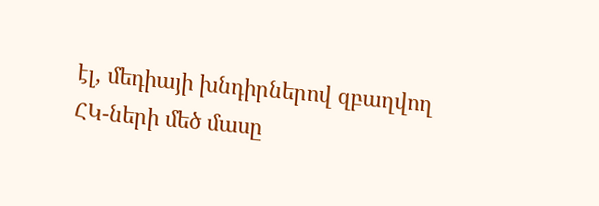էլ, մեդիայի խնդիրներով զբաղվող ՀԿ-ների մեծ մասը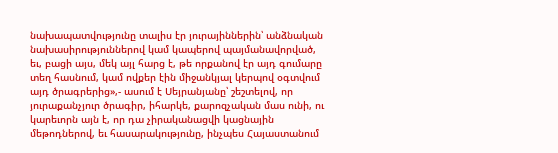նախապատվությունը տալիս էր յուրայիններին՝ անձնական նախասիրություններով կամ կապերով պայմանավորված, եւ, բացի այս, մեկ այլ հարց է, թե որքանով էր այդ գումարը տեղ հասնում, կամ ովքեր էին միջանկյալ կերպով օգտվում այդ ծրագրերից»,- ասում է Սեյրանյանը՝ շեշտելով, որ յուրաքանչյուր ծրագիր, իհարկե, քարոզչական մաս ունի, ու կարեւորն այն է, որ դա չիրականացվի կացնային մեթոդներով, եւ հասարակությունը, ինչպես Հայաստանում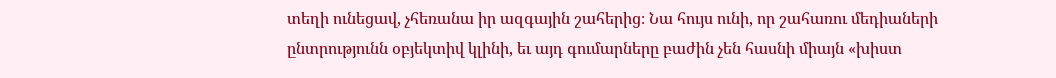տեղի ունեցավ, չհեռանա իր ազգային շահերից։ Նա հույս ունի, որ շահառու մեդիաների ընտրությունն օբյեկտիվ կլինի, եւ այդ գումարները բաժին չեն հասնի միայն «խիստ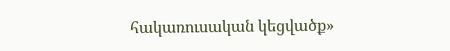հակառուսական կեցվածք»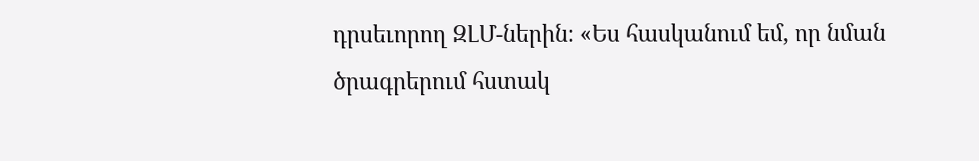դրսեւորող ԶԼՄ-ներին։ «Ես հասկանում եմ, որ նման ծրագրերում հստակ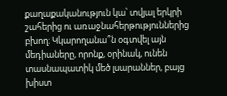քաղաքականություն կա՝ տվյալ երկրի շահերից ու առաջնահերթություններից բխող։ Կկարողանա՞ն օգտվել այն մեդիաները, որոնք, օրինակ, ունեն տասնապատիկ մեծ լսարաններ, բայց խիստ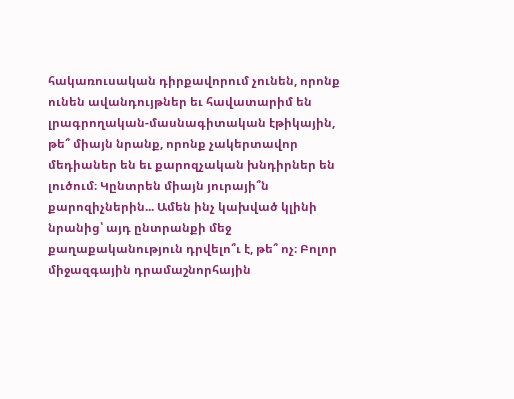հակառուսական դիրքավորում չունեն, որոնք ունեն ավանդույթներ եւ հավատարիմ են լրագրողական-մասնագիտական էթիկային, թե՞ միայն նրանք, որոնք չակերտավոր մեդիաներ են եւ քարոզչական խնդիրներ են լուծում։ Կընտրեն միայն յուրայի՞ն քարոզիչներին... Ամեն ինչ կախված կլինի նրանից՝ այդ ընտրանքի մեջ քաղաքականություն դրվելո՞ւ է, թե՞ ոչ։ Բոլոր միջազգային դրամաշնորհային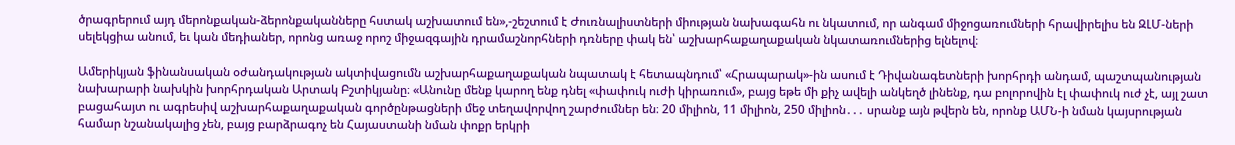ծրագրերում այդ մերոնքական-ձերոնքականները հստակ աշխատում են»,-շեշտում է Ժուռնալիստների միության նախագահն ու նկատում, որ անգամ միջոցառումների հրավիրելիս են ԶԼՄ-ների սելեկցիա անում, եւ կան մեդիաներ, որոնց առաջ որոշ միջազգային դրամաշնորհների դռները փակ են՝ աշխարհաքաղաքական նկատառումներից ելնելով։

Ամերիկյան ֆինանսական օժանդակության ակտիվացումն աշխարհաքաղաքական նպատակ է հետապնդում՝ «Հրապարակ»-ին ասում է Դիվանագետների խորհրդի անդամ, պաշտպանության նախարարի նախկին խորհրդական Արտակ Բշտիկյանը։ «Անունը մենք կարող ենք դնել «փափուկ ուժի կիրառում», բայց եթե մի քիչ ավելի անկեղծ լինենք, դա բոլորովին էլ փափուկ ուժ չէ, այլ շատ բացահայտ ու ագրեսիվ աշխարհաքաղաքական գործընթացների մեջ տեղավորվող շարժումներ են։ 20 միլիոն, 11 միլիոն, 250 միլիոն․․․ սրանք այն թվերն են, որոնք ԱՄՆ-ի նման կայսրության համար նշանակալից չեն, բայց բարձրագոչ են Հայաստանի նման փոքր երկրի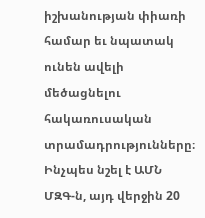իշխանության փիառի համար եւ նպատակ ունեն ավելի մեծացնելու հակառուսական տրամադրությունները։ Ինչպես նշել է ԱՄՆ ՄԶԳ-ն, այդ վերջին 20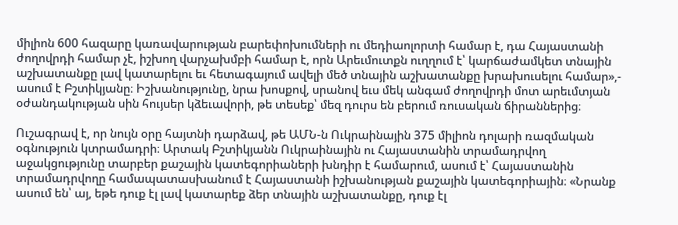միլիոն 600 հազարը կառավարության բարեփոխումների ու մեդիաոլորտի համար է, դա Հայաստանի ժողովրդի համար չէ, իշխող վարչախմբի համար է, որն Արեւմուտքն ուղղում է՝ կարճաժամկետ տնային աշխատանքը լավ կատարելու եւ հետագայում ավելի մեծ տնային աշխատանքը խրախուսելու համար»,- ասում է Բշտիկյանը։ Իշխանությունը, նրա խոսքով, սրանով եւս մեկ անգամ ժողովրդի մոտ արեւմտյան օժանդակության սին հույսեր կձեւավորի, թե տեսեք՝ մեզ դուրս են բերում ռուսական ճիրաններից։

Ուշագրավ է, որ նույն օրը հայտնի դարձավ, թե ԱՄՆ-ն Ուկրաինային 375 միլիոն դոլարի ռազմական օգնություն կտրամադրի։ Արտակ Բշտիկյանն Ուկրաինային ու Հայաստանին տրամադրվող աջակցությունը տարբեր քաշային կատեգորիաների խնդիր է համարում, ասում է՝ Հայաստանին տրամադրվողը համապատասխանում է Հայաստանի իշխանության քաշային կատեգորիային։ «Նրանք ասում են՝ այ, եթե դուք էլ լավ կատարեք ձեր տնային աշխատանքը, դուք էլ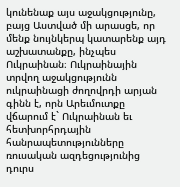կունենաք այս աջակցությունը, բայց Աստված մի արասցե, որ մենք նույնկերպ կատարենք այդ աշխատանքը, ինչպես Ուկրաինան։ Ուկրաինային տրվող աջակցությունն ուկրաինացի ժողովրդի արյան գինն է, որն Արեւմուտքը վճարում է` Ուկրաինան եւ հետխորհրդային հանրապետությունները ռուսական ազդեցությունից դուրս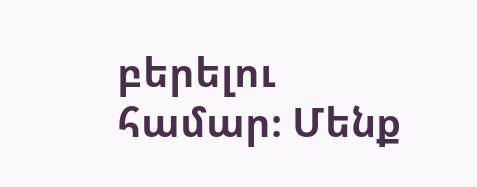բերելու համար։ Մենք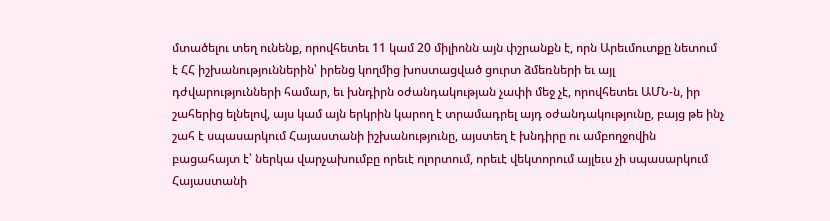մտածելու տեղ ունենք, որովհետեւ 11 կամ 20 միլիոնն այն փշրանքն է, որն Արեւմուտքը նետում է ՀՀ իշխանություններին՝ իրենց կողմից խոստացված ցուրտ ձմեռների եւ այլ դժվարությունների համար, եւ խնդիրն օժանդակության չափի մեջ չէ, որովհետեւ ԱՄՆ-ն, իր շահերից ելնելով, այս կամ այն երկրին կարող է տրամադրել այդ օժանդակությունը, բայց թե ինչ շահ է սպասարկում Հայաստանի իշխանությունը, այստեղ է խնդիրը ու ամբողջովին բացահայտ է՝ ներկա վարչախումբը որեւէ ոլորտում, որեւէ վեկտորում այլեւս չի սպասարկում Հայաստանի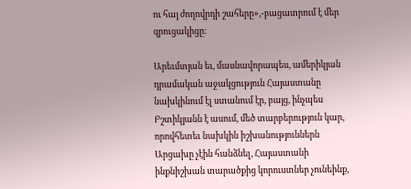ու հայ ժողովրդի շահերը»,-բացատրում է մեր զրուցակիցը։

Արեւմտյան եւ, մասնավորապես, ամերիկյան դրամական աջակցություն Հայաստանը նախկինում էլ ստանում էր, բայց, ինչպես Բշտիկյանն է ասում, մեծ տարբերություն կար, որովհետեւ նախկին իշխանություններն Արցախը չէին հանձնել, Հայաստանի ինքնիշխան տարածքից կորուստներ չունեինք,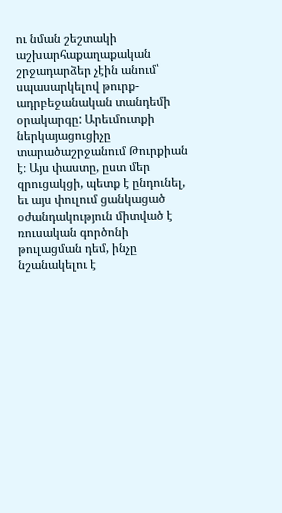ու նման շեշտակի աշխարհաքաղաքական շրջադարձեր չէին անում՝ սպասարկելով թուրք-ադրբեջանական տանդեմի օրակարգը: Արեւմուտքի ներկայացուցիչը տարածաշրջանում Թուրքիան է։ Այս փաստը, ըստ մեր զրուցակցի, պետք է ընդունել, եւ այս փուլում ցանկացած  օժանդակություն միտված է ռուսական գործոնի թուլացման դեմ, ինչը նշանակելու է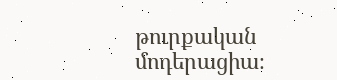թուրքական մոդերացիա։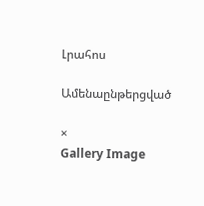Լրահոս

Ամենաընթերցված

×
Gallery Image